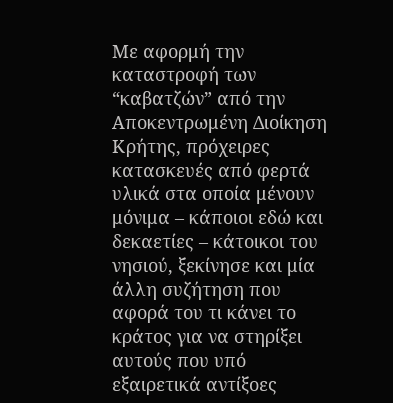Με αφορμή την καταστροφή των “καβατζών” από την Αποκεντρωμένη Διοίκηση Κρήτης, πρόχειρες κατασκευές από φερτά υλικά στα οποία μένουν μόνιμα – κάποιοι εδώ και δεκαετίες – κάτοικοι του νησιού, ξεκίνησε και μία άλλη συζήτηση που αφορά του τι κάνει το κράτος για να στηρίξει αυτούς που υπό εξαιρετικά αντίξοες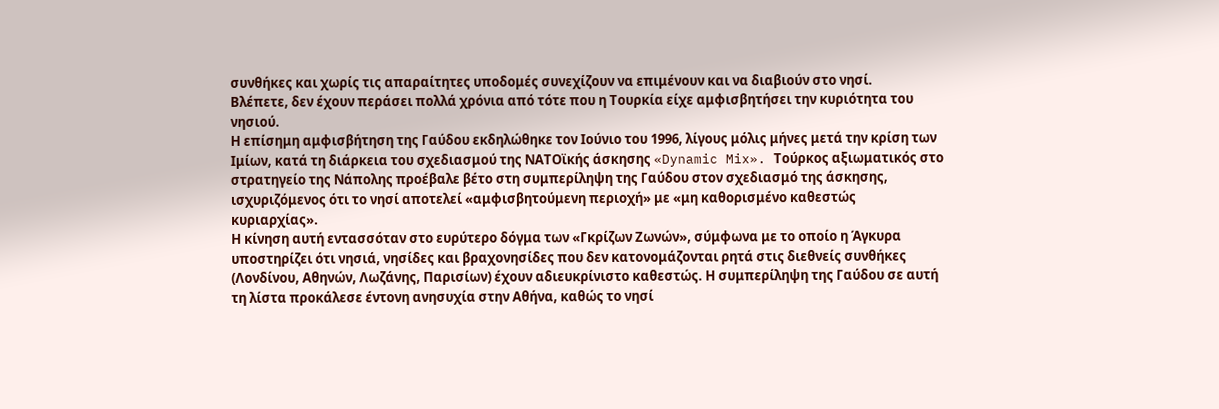συνθήκες και χωρίς τις απαραίτητες υποδομές συνεχίζουν να επιμένουν και να διαβιούν στο νησί.
Βλέπετε, δεν έχουν περάσει πολλά χρόνια από τότε που η Τουρκία είχε αμφισβητήσει την κυριότητα του νησιού.
Η επίσημη αμφισβήτηση της Γαύδου εκδηλώθηκε τον Ιούνιο του 1996, λίγους μόλις μήνες μετά την κρίση των Ιμίων, κατά τη διάρκεια του σχεδιασμού της ΝΑΤΟϊκής άσκησης «Dynamic Mix». Τούρκος αξιωματικός στο στρατηγείο της Νάπολης προέβαλε βέτο στη συμπερίληψη της Γαύδου στον σχεδιασμό της άσκησης, ισχυριζόμενος ότι το νησί αποτελεί «αμφισβητούμενη περιοχή» με «μη καθορισμένο καθεστώς κυριαρχίας».
Η κίνηση αυτή εντασσόταν στο ευρύτερο δόγμα των «Γκρίζων Ζωνών», σύμφωνα με το οποίο η Άγκυρα υποστηρίζει ότι νησιά, νησίδες και βραχονησίδες που δεν κατονομάζονται ρητά στις διεθνείς συνθήκες (Λονδίνου, Αθηνών, Λωζάνης, Παρισίων) έχουν αδιευκρίνιστο καθεστώς. Η συμπερίληψη της Γαύδου σε αυτή τη λίστα προκάλεσε έντονη ανησυχία στην Αθήνα, καθώς το νησί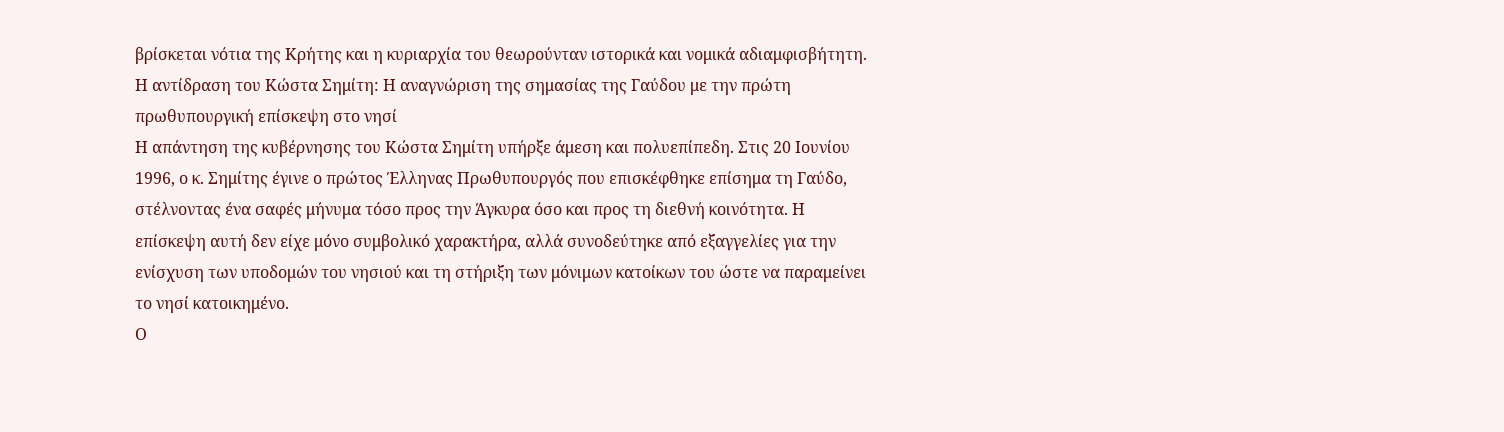βρίσκεται νότια της Κρήτης και η κυριαρχία του θεωρούνταν ιστορικά και νομικά αδιαμφισβήτητη.
Η αντίδραση του Κώστα Σημίτη: Η αναγνώριση της σημασίας της Γαύδου με την πρώτη πρωθυπουργική επίσκεψη στο νησί
Η απάντηση της κυβέρνησης του Κώστα Σημίτη υπήρξε άμεση και πολυεπίπεδη. Στις 20 Ιουνίου 1996, ο κ. Σημίτης έγινε ο πρώτος Έλληνας Πρωθυπουργός που επισκέφθηκε επίσημα τη Γαύδο, στέλνοντας ένα σαφές μήνυμα τόσο προς την Άγκυρα όσο και προς τη διεθνή κοινότητα. Η επίσκεψη αυτή δεν είχε μόνο συμβολικό χαρακτήρα, αλλά συνοδεύτηκε από εξαγγελίες για την ενίσχυση των υποδομών του νησιού και τη στήριξη των μόνιμων κατοίκων του ώστε να παραμείνει το νησί κατοικημένο.
Ο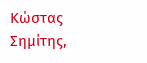Κώστας Σημίτης,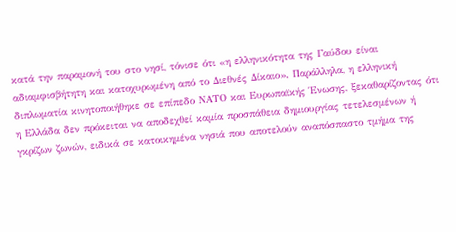κατά την παραμονή του στο νησί, τόνισε ότι «η ελληνικότητα της Γαύδου είναι αδιαμφισβήτητη και κατοχυρωμένη από το Διεθνές Δίκαιο». Παράλληλα, η ελληνική διπλωματία κινητοποιήθηκε σε επίπεδο ΝΑΤΟ και Ευρωπαϊκής Ένωσης, ξεκαθαρίζοντας ότι η Ελλάδα δεν πρόκειται να αποδεχθεί καμία προσπάθεια δημιουργίας τετελεσμένων ή γκρίζων ζωνών, ειδικά σε κατοικημένα νησιά που αποτελούν αναπόσπαστο τμήμα της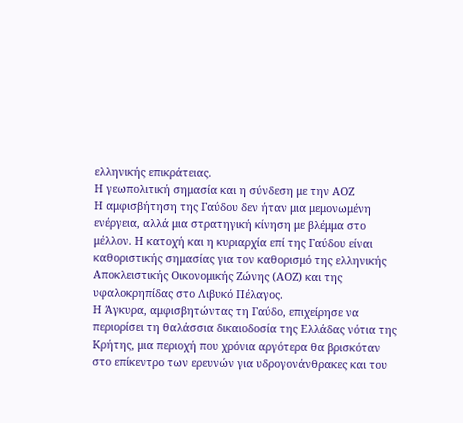ελληνικής επικράτειας.
Η γεωπολιτική σημασία και η σύνδεση με την ΑΟΖ
Η αμφισβήτηση της Γαύδου δεν ήταν μια μεμονωμένη ενέργεια, αλλά μια στρατηγική κίνηση με βλέμμα στο μέλλον. Η κατοχή και η κυριαρχία επί της Γαύδου είναι καθοριστικής σημασίας για τον καθορισμό της ελληνικής Αποκλειστικής Οικονομικής Ζώνης (ΑΟΖ) και της υφαλοκρηπίδας στο Λιβυκό Πέλαγος.
Η Άγκυρα, αμφισβητώντας τη Γαύδο, επιχείρησε να περιορίσει τη θαλάσσια δικαιοδοσία της Ελλάδας νότια της Κρήτης, μια περιοχή που χρόνια αργότερα θα βρισκόταν στο επίκεντρο των ερευνών για υδρογονάνθρακες και του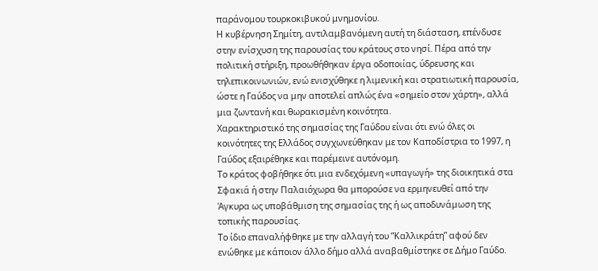παράνομου τουρκοκιβυκού μνημονίου.
Η κυβέρνηση Σημίτη, αντιλαμβανόμενη αυτή τη διάσταση, επένδυσε στην ενίσχυση της παρουσίας του κράτους στο νησί. Πέρα από την πολιτική στήριξη, προωθήθηκαν έργα οδοποιίας, ύδρευσης και τηλεπικοινωνιών, ενώ ενισχύθηκε η λιμενική και στρατιωτική παρουσία, ώστε η Γαύδος να μην αποτελεί απλώς ένα «σημείο στον χάρτη», αλλά μια ζωντανή και θωρακισμένη κοινότητα.
Χαρακτηριστικό της σημασίας της Γαύδου είναι ότι ενώ όλες οι κοινότητες της Ελλάδος συγχωνεύθηκαν με τον Καποδίστρια το 1997, η Γαύδος εξαιρέθηκε και παρέμεινε αυτόνομη.
Το κράτος φοβήθηκε ότι μια ενδεχόμενη «υπαγωγή» της διοικητικά στα Σφακιά ή στην Παλαιόχωρα θα μπορούσε να ερμηνευθεί από την Άγκυρα ως υποβάθμιση της σημασίας της ή ως αποδυνάμωση της τοπικής παρουσίας.
Το ίδιο επαναλήφθηκε με την αλλαγή του “Καλλικράτη” αφού δεν ενώθηκε με κάποιον άλλο δήμο αλλά αναβαθμίστηκε σε Δήμο Γαύδο.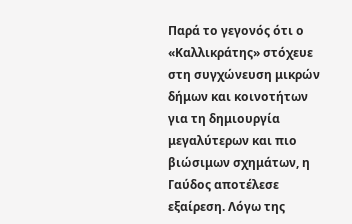Παρά το γεγονός ότι ο «Καλλικράτης» στόχευε στη συγχώνευση μικρών δήμων και κοινοτήτων για τη δημιουργία μεγαλύτερων και πιο βιώσιμων σχημάτων, η Γαύδος αποτέλεσε εξαίρεση. Λόγω της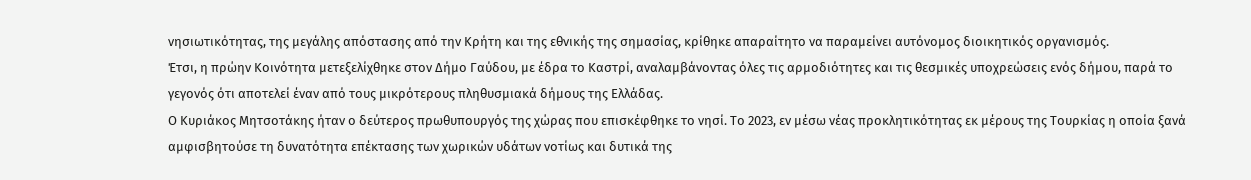νησιωτικότητας, της μεγάλης απόστασης από την Κρήτη και της εθνικής της σημασίας, κρίθηκε απαραίτητο να παραμείνει αυτόνομος διοικητικός οργανισμός.
Έτσι, η πρώην Κοινότητα μετεξελίχθηκε στον Δήμο Γαύδου, με έδρα το Καστρί, αναλαμβάνοντας όλες τις αρμοδιότητες και τις θεσμικές υποχρεώσεις ενός δήμου, παρά το γεγονός ότι αποτελεί έναν από τους μικρότερους πληθυσμιακά δήμους της Ελλάδας.
Ο Κυριάκος Μητσοτάκης ήταν ο δεύτερος πρωθυπουργός της χώρας που επισκέφθηκε το νησί. Το 2023, εν μέσω νέας προκλητικότητας εκ μέρους της Τουρκίας η οποία ξανά αμφισβητούσε τη δυνατότητα επέκτασης των χωρικών υδάτων νοτίως και δυτικά της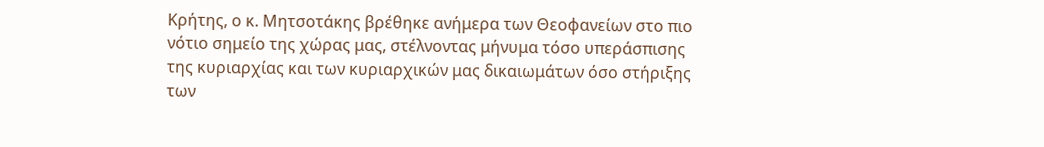Κρήτης, ο κ. Μητσοτάκης βρέθηκε ανήμερα των Θεοφανείων στο πιο νότιο σημείο της χώρας μας, στέλνοντας μήνυμα τόσο υπεράσπισης της κυριαρχίας και των κυριαρχικών μας δικαιωμάτων όσο στήριξης των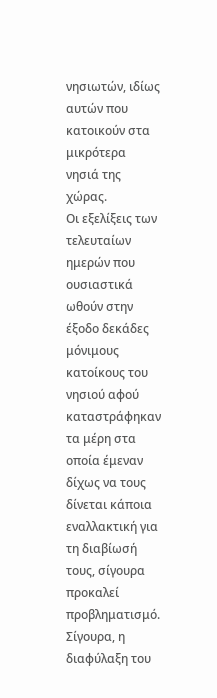νησιωτών, ιδίως αυτών που κατοικούν στα μικρότερα νησιά της χώρας.
Οι εξελίξεις των τελευταίων ημερών που ουσιαστικά ωθούν στην έξοδο δεκάδες μόνιμους κατοίκους του νησιού αφού καταστράφηκαν τα μέρη στα οποία έμεναν δίχως να τους δίνεται κάποια εναλλακτική για τη διαβίωσή τους, σίγουρα προκαλεί προβληματισμό.
Σίγουρα, η διαφύλαξη του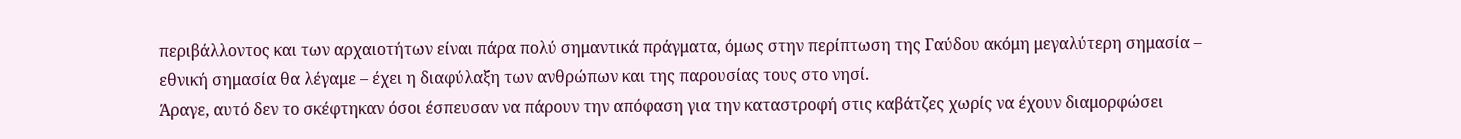περιβάλλοντος και των αρχαιοτήτων είναι πάρα πολύ σημαντικά πράγματα, όμως στην περίπτωση της Γαύδου ακόμη μεγαλύτερη σημασία – εθνική σημασία θα λέγαμε – έχει η διαφύλαξη των ανθρώπων και της παρουσίας τους στο νησί.
Άραγε, αυτό δεν το σκέφτηκαν όσοι έσπευσαν να πάρουν την απόφαση για την καταστροφή στις καβάτζες χωρίς να έχουν διαμορφώσει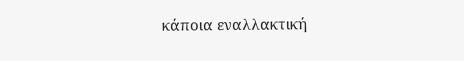κάποια εναλλακτική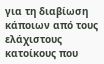για τη διαβίωση κάποιων από τους ελάχιστους κατοίκους που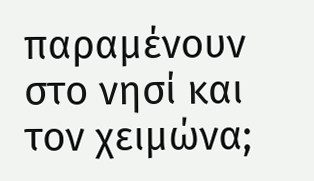παραμένουν στο νησί και τον χειμώνα;